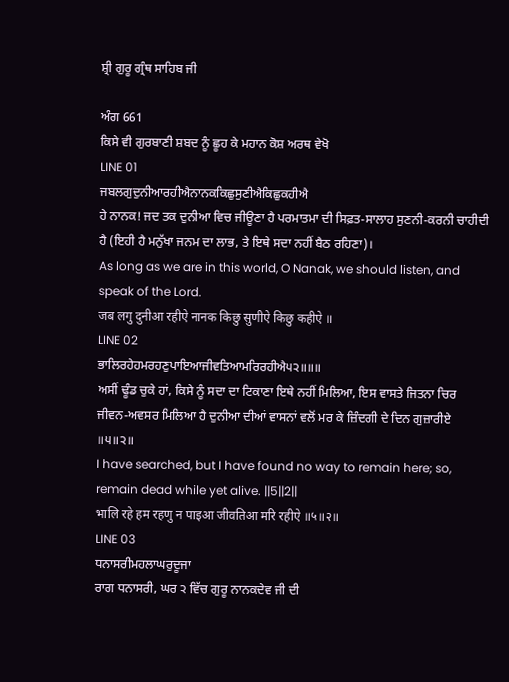ਸ਼੍ਰੀ ਗੁਰੂ ਗ੍ਰੰਥ ਸਾਹਿਬ ਜੀ

ਅੰਗ 661
ਕਿਸੇ ਵੀ ਗੁਰਬਾਣੀ ਸ਼ਬਦ ਨੂੰ ਛੂਹ ਕੇ ਮਹਾਨ ਕੋਸ਼ ਅਰਥ ਵੇਖੋ
LINE 01
ਜਬਲਗੁਦੁਨੀਆਰਹੀਐਨਾਨਕਕਿਛੁਸੁਣੀਐਕਿਛੁਕਹੀਐ
ਹੇ ਨਾਨਕ! ਜਦ ਤਕ ਦੁਨੀਆ ਵਿਚ ਜੀਊਣਾ ਹੈ ਪਰਮਾਤਮਾ ਦੀ ਸਿਫ਼ਤ-ਸਾਲਾਹ ਸੁਣਨੀ-ਕਰਨੀ ਚਾਹੀਦੀ ਹੈ (ਇਹੀ ਹੈ ਮਨੁੱਖਾ ਜਨਮ ਦਾ ਲਾਭ, ਤੇ ਇਥੇ ਸਦਾ ਨਹੀਂ ਬੈਠ ਰਹਿਣਾ)।
As long as we are in this world, O Nanak, we should listen, and speak of the Lord.
जब लगु दुनीआ रहीऐ नानक किछु सुणीऐ किछु कहीऐ ॥
LINE 02
ਭਾਲਿਰਹੇਹਮਰਹਣੁਪਾਇਆਜੀਵਤਿਆਮਰਿਰਹੀਐ੫੨॥॥॥
ਅਸੀਂ ਢੂੰਡ ਚੁਕੇ ਹਾਂ, ਕਿਸੇ ਨੂੰ ਸਦਾ ਦਾ ਟਿਕਾਣਾ ਇਥੇ ਨਹੀਂ ਮਿਲਿਆ, ਇਸ ਵਾਸਤੇ ਜਿਤਨਾ ਚਿਰ ਜੀਵਨ-ਅਵਸਰ ਮਿਲਿਆ ਹੈ ਦੁਨੀਆ ਦੀਆਂ ਵਾਸਨਾਂ ਵਲੋਂ ਮਰ ਕੇ ਜ਼ਿੰਦਗੀ ਦੇ ਦਿਨ ਗੁਜ਼ਾਰੀਏ ॥੫॥੨॥
I have searched, but I have found no way to remain here; so, remain dead while yet alive. ||5||2||
भालि रहे हम रहणु न पाइआ जीवतिआ मरि रहीऐ ॥५॥२॥
LINE 03
ਧਨਾਸਰੀਮਹਲਾਘਰੁਦੂਜਾ
ਰਾਗ ਧਨਾਸਰੀ, ਘਰ ੨ ਵਿੱਚ ਗੁਰੂ ਨਾਨਕਦੇਵ ਜੀ ਦੀ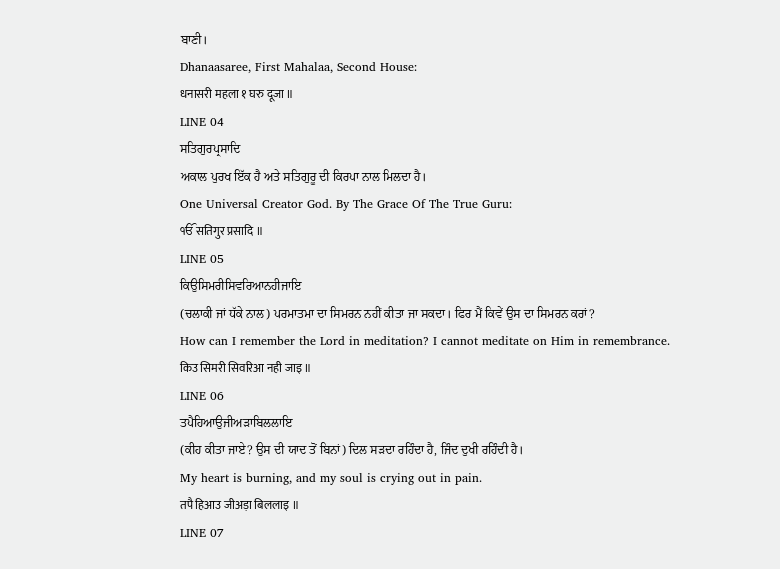ਬਾਣੀ।
Dhanaasaree, First Mahalaa, Second House:
धनासरी महला १ घरु दूजा ॥
LINE 04
ਸਤਿਗੁਰਪ੍ਰਸਾਦਿ
ਅਕਾਲ ਪੁਰਖ ਇੱਕ ਹੈ ਅਤੇ ਸਤਿਗੁਰੂ ਦੀ ਕਿਰਪਾ ਨਾਲ ਮਿਲਦਾ ਹੈ।
One Universal Creator God. By The Grace Of The True Guru:
ੴ सतिगुर प्रसादि ॥
LINE 05
ਕਿਉਸਿਮਰੀਸਿਵਰਿਆਨਹੀਜਾਇ
(ਚਲਾਕੀ ਜਾਂ ਧੱਕੇ ਨਾਲ) ਪਰਮਾਤਮਾ ਦਾ ਸਿਮਰਨ ਨਹੀਂ ਕੀਤਾ ਜਾ ਸਕਦਾ। ਫਿਰ ਮੈਂ ਕਿਵੇਂ ਉਸ ਦਾ ਸਿਮਰਨ ਕਰਾਂ?
How can I remember the Lord in meditation? I cannot meditate on Him in remembrance.
किउ सिमरी सिवरिआ नही जाइ ॥
LINE 06
ਤਪੈਹਿਆਉਜੀਅੜਾਬਿਲਲਾਇ
(ਕੀਹ ਕੀਤਾ ਜਾਏ? ਉਸ ਦੀ ਯਾਦ ਤੋਂ ਬਿਨਾਂ) ਦਿਲ ਸੜਦਾ ਰਹਿੰਦਾ ਹੈ, ਜਿੰਦ ਦੁਖੀ ਰਹਿੰਦੀ ਹੈ।
My heart is burning, and my soul is crying out in pain.
तपै हिआउ जीअड़ा बिललाइ ॥
LINE 07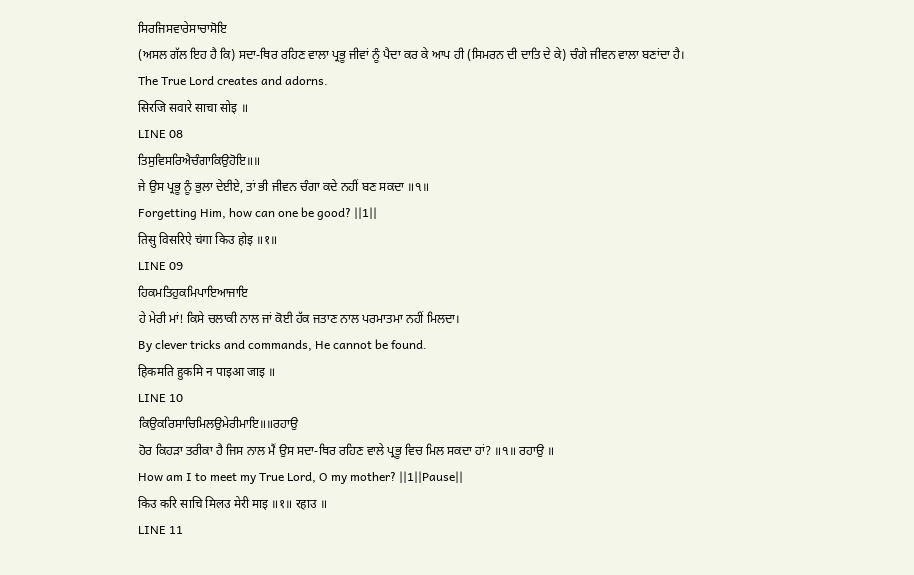ਸਿਰਜਿਸਵਾਰੇਸਾਚਾਸੋਇ
(ਅਸਲ ਗੱਲ ਇਹ ਹੈ ਕਿ) ਸਦਾ-ਥਿਰ ਰਹਿਣ ਵਾਲਾ ਪ੍ਰਭੂ ਜੀਵਾਂ ਨੂੰ ਪੈਦਾ ਕਰ ਕੇ ਆਪ ਹੀ (ਸਿਮਰਨ ਦੀ ਦਾਤਿ ਦੇ ਕੇ) ਚੰਗੇ ਜੀਵਨ ਵਾਲਾ ਬਣਾਂਦਾ ਹੈ।
The True Lord creates and adorns.
सिरजि सवारे साचा सोइ ॥
LINE 08
ਤਿਸੁਵਿਸਰਿਐਚੰਗਾਕਿਉਹੋਇ॥॥
ਜੇ ਉਸ ਪ੍ਰਭੂ ਨੂੰ ਭੁਲਾ ਦੇਈਏ, ਤਾਂ ਭੀ ਜੀਵਨ ਚੰਗਾ ਕਦੇ ਨਹੀਂ ਬਣ ਸਕਦਾ ॥੧॥
Forgetting Him, how can one be good? ||1||
तिसु विसरिऐ चंगा किउ होइ ॥१॥
LINE 09
ਹਿਕਮਤਿਹੁਕਮਿਪਾਇਆਜਾਇ
ਹੇ ਮੇਰੀ ਮਾਂ! ਕਿਸੇ ਚਲਾਕੀ ਨਾਲ ਜਾਂ ਕੋਈ ਹੱਕ ਜਤਾਣ ਨਾਲ ਪਰਮਾਤਮਾ ਨਹੀਂ ਮਿਲਦਾ।
By clever tricks and commands, He cannot be found.
हिकमति हुकमि न पाइआ जाइ ॥
LINE 10
ਕਿਉਕਰਿਸਾਚਿਮਿਲਉਮੇਰੀਮਾਇ॥॥ਰਹਾਉ
ਹੋਰ ਕਿਹੜਾ ਤਰੀਕਾ ਹੈ ਜਿਸ ਨਾਲ ਮੈਂ ਉਸ ਸਦਾ-ਥਿਰ ਰਹਿਣ ਵਾਲੇ ਪ੍ਰਭੂ ਵਿਚ ਮਿਲ ਸਕਦਾ ਹਾਂ? ॥੧॥ ਰਹਾਉ ॥
How am I to meet my True Lord, O my mother? ||1||Pause||
किउ करि साचि मिलउ मेरी माइ ॥१॥ रहाउ ॥
LINE 11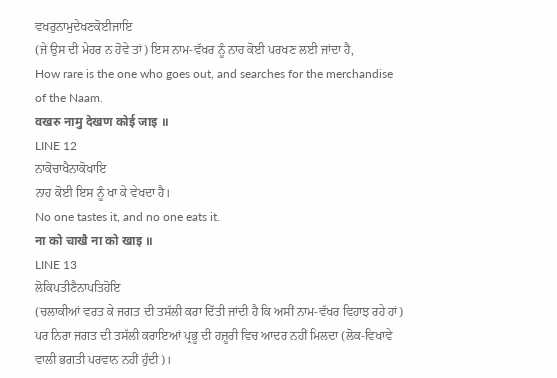ਵਖਰੁਨਾਮੁਦੇਖਣਕੋਈਜਾਇ
(ਜੇ ਉਸ ਦੀ ਮੇਹਰ ਨ ਹੋਵੇ ਤਾਂ) ਇਸ ਨਾਮ-ਵੱਖਰ ਨੂੰ ਨਾਹ ਕੋਈ ਪਰਖਣ ਲਈ ਜਾਂਦਾ ਹੈ,
How rare is the one who goes out, and searches for the merchandise of the Naam.
वखरु नामु देखण कोई जाइ ॥
LINE 12
ਨਾਕੋਚਾਖੈਨਾਕੋਖਾਇ
ਨਾਹ ਕੋਈ ਇਸ ਨੂੰ ਖਾ ਕੇ ਵੇਖਦਾ ਹੈ।
No one tastes it, and no one eats it.
ना को चाखै ना को खाइ ॥
LINE 13
ਲੋਕਿਪਤੀਣੈਨਾਪਤਿਹੋਇ
(ਚਲਾਕੀਆਂ ਵਰਤ ਕੇ ਜਗਤ ਦੀ ਤਸੱਲੀ ਕਰਾ ਦਿੱਤੀ ਜਾਂਦੀ ਹੈ ਕਿ ਅਸੀਂ ਨਾਮ-ਵੱਖਰ ਵਿਹਾਝ ਰਹੇ ਹਾਂ) ਪਰ ਨਿਰਾ ਜਗਤ ਦੀ ਤਸੱਲੀ ਕਰਾਇਆਂ ਪ੍ਰਭੂ ਦੀ ਹਜ਼ੂਰੀ ਵਿਚ ਆਦਰ ਨਹੀਂ ਮਿਲਦਾ (ਲੋਕ-ਵਿਖਾਵੇ ਵਾਲੀ ਭਗਤੀ ਪਰਵਾਨ ਨਹੀਂ ਹੁੰਦੀ)।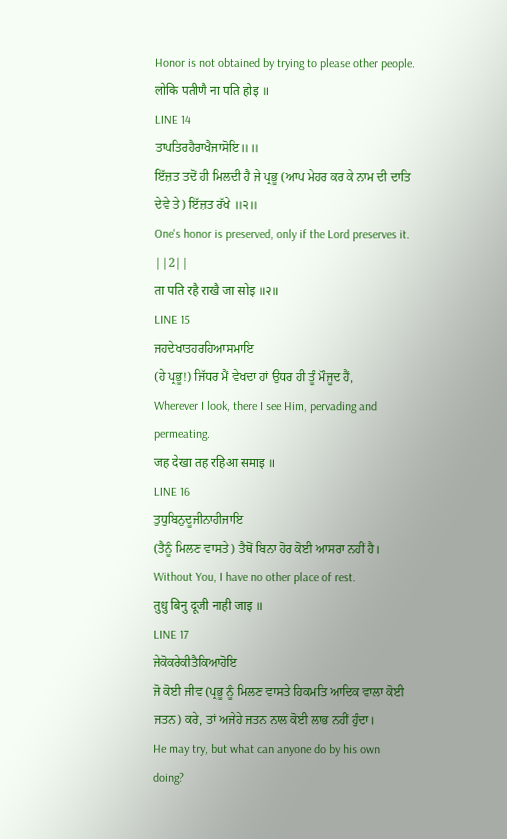Honor is not obtained by trying to please other people.
लोकि पतीणै ना पति होइ ॥
LINE 14
ਤਾਪਤਿਰਹੈਰਾਖੈਜਾਸੋਇ॥॥
ਇੱਜ਼ਤ ਤਦੋਂ ਹੀ ਮਿਲਦੀ ਹੈ ਜੇ ਪ੍ਰਭੂ (ਆਪ ਮੇਹਰ ਕਰ ਕੇ ਨਾਮ ਦੀ ਦਾਤਿ ਦੇਵੇ ਤੇ) ਇੱਜ਼ਤ ਰੱਖੇ ॥੨॥
One's honor is preserved, only if the Lord preserves it. ||2||
ता पति रहै राखै जा सोइ ॥२॥
LINE 15
ਜਹਦੇਖਾਤਹਰਹਿਆਸਮਾਇ
(ਹੇ ਪ੍ਰਭੂ!) ਜਿੱਧਰ ਮੈਂ ਵੇਖਦਾ ਹਾਂ ਉਧਰ ਹੀ ਤੂੰ ਮੌਜੂਦ ਹੈਂ,
Wherever I look, there I see Him, pervading and permeating.
जह देखा तह रहिआ समाइ ॥
LINE 16
ਤੁਧੁਬਿਨੁਦੂਜੀਨਾਹੀਜਾਇ
(ਤੈਨੂੰ ਮਿਲਣ ਵਾਸਤੇ) ਤੈਥੋਂ ਬਿਨਾ ਹੋਰ ਕੋਈ ਆਸਰਾ ਨਹੀਂ ਹੈ।
Without You, I have no other place of rest.
तुधु बिनु दूजी नाही जाइ ॥
LINE 17
ਜੇਕੋਕਰੇਕੀਤੈਕਿਆਹੋਇ
ਜੋ ਕੋਈ ਜੀਵ (ਪ੍ਰਭੂ ਨੂੰ ਮਿਲਣ ਵਾਸਤੇ ਹਿਕਮਤਿ ਆਦਿਕ ਵਾਲਾ ਕੋਈ ਜਤਨ) ਕਰੇ, ਤਾਂ ਅਜੇਹੇ ਜਤਨ ਨਾਲ ਕੋਈ ਲਾਭ ਨਹੀਂ ਹੁੰਦਾ।
He may try, but what can anyone do by his own doing?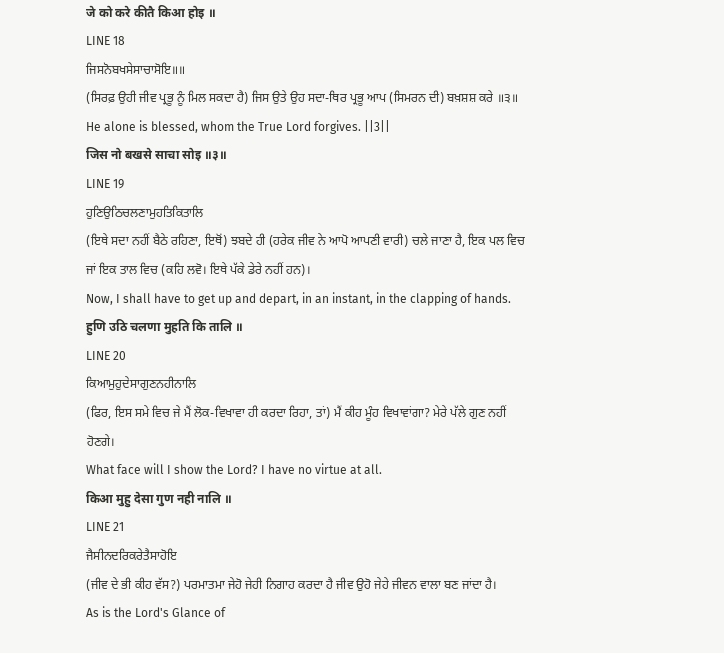जे को करे कीतै किआ होइ ॥
LINE 18
ਜਿਸਨੋਬਖਸੇਸਾਚਾਸੋਇ॥॥
(ਸਿਰਫ਼ ਉਹੀ ਜੀਵ ਪ੍ਰਭੂ ਨੂੰ ਮਿਲ ਸਕਦਾ ਹੈ) ਜਿਸ ਉਤੇ ਉਹ ਸਦਾ-ਥਿਰ ਪ੍ਰਭੂ ਆਪ (ਸਿਮਰਨ ਦੀ) ਬਖ਼ਸ਼ਸ਼ ਕਰੇ ॥੩॥
He alone is blessed, whom the True Lord forgives. ||3||
जिस नो बखसे साचा सोइ ॥३॥
LINE 19
ਹੁਣਿਉਠਿਚਲਣਾਮੁਹਤਿਕਿਤਾਲਿ
(ਇਥੇ ਸਦਾ ਨਹੀਂ ਬੈਠੇ ਰਹਿਣਾ, ਇਥੋਂ) ਝਬਦੇ ਹੀ (ਹਰੇਕ ਜੀਵ ਨੇ ਆਪੋ ਆਪਣੀ ਵਾਰੀ) ਚਲੇ ਜਾਣਾ ਹੈ, ਇਕ ਪਲ ਵਿਚ ਜਾਂ ਇਕ ਤਾਲ ਵਿਚ (ਕਹਿ ਲਵੋ। ਇਥੇ ਪੱਕੇ ਡੇਰੇ ਨਹੀਂ ਹਨ)।
Now, I shall have to get up and depart, in an instant, in the clapping of hands.
हुणि उठि चलणा मुहति कि तालि ॥
LINE 20
ਕਿਆਮੁਹੁਦੇਸਾਗੁਣਨਹੀਨਾਲਿ
(ਫਿਰ, ਇਸ ਸਮੇ ਵਿਚ ਜੇ ਮੈਂ ਲੋਕ-ਵਿਖਾਵਾ ਹੀ ਕਰਦਾ ਰਿਹਾ, ਤਾਂ) ਮੈਂ ਕੀਹ ਮੂੰਹ ਵਿਖਾਵਾਂਗਾ? ਮੇਰੇ ਪੱਲੇ ਗੁਣ ਨਹੀਂ ਹੋਣਗੇ।
What face will I show the Lord? I have no virtue at all.
किआ मुहु देसा गुण नही नालि ॥
LINE 21
ਜੈਸੀਨਦਰਿਕਰੇਤੈਸਾਹੋਇ
(ਜੀਵ ਦੇ ਭੀ ਕੀਹ ਵੱਸ?) ਪਰਮਾਤਮਾ ਜੇਹੋ ਜੇਹੀ ਨਿਗਾਹ ਕਰਦਾ ਹੈ ਜੀਵ ਉਹੋ ਜੇਹੇ ਜੀਵਨ ਵਾਲਾ ਬਣ ਜਾਂਦਾ ਹੈ।
As is the Lord's Glance of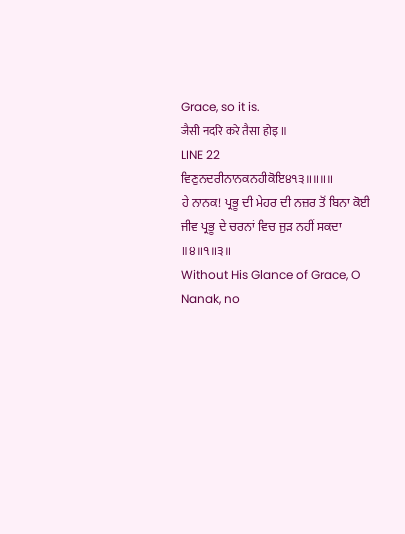Grace, so it is.
जैसी नदरि करे तैसा होइ ॥
LINE 22
ਵਿਣੁਨਦਰੀਨਾਨਕਨਹੀਕੋਇ੪੧੩॥॥॥॥
ਹੇ ਨਾਨਕ! ਪ੍ਰਭੂ ਦੀ ਮੇਹਰ ਦੀ ਨਜ਼ਰ ਤੋਂ ਬਿਨਾ ਕੋਈ ਜੀਵ ਪ੍ਰਭੂ ਦੇ ਚਰਨਾਂ ਵਿਚ ਜੁੜ ਨਹੀਂ ਸਕਦਾ ॥੪॥੧॥੩॥
Without His Glance of Grace, O Nanak, no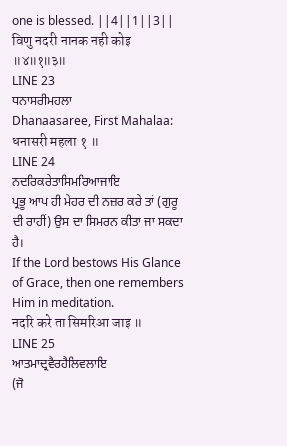one is blessed. ||4||1||3||
विणु नदरी नानक नही कोइ ॥४॥१॥३॥
LINE 23
ਧਨਾਸਰੀਮਹਲਾ
Dhanaasaree, First Mahalaa:
धनासरी महला १ ॥
LINE 24
ਨਦਰਿਕਰੇਤਾਸਿਮਰਿਆਜਾਇ
ਪ੍ਰਭੂ ਆਪ ਹੀ ਮੇਹਰ ਦੀ ਨਜ਼ਰ ਕਰੇ ਤਾਂ (ਗੁਰੂ ਦੀ ਰਾਹੀਂ) ਉਸ ਦਾ ਸਿਮਰਨ ਕੀਤਾ ਜਾ ਸਕਦਾ ਹੈ।
If the Lord bestows His Glance of Grace, then one remembers Him in meditation.
नदरि करे ता सिमरिआ जाइ ॥
LINE 25
ਆਤਮਾਦ੍ਰਵੈਰਹੈਲਿਵਲਾਇ
(ਜੋ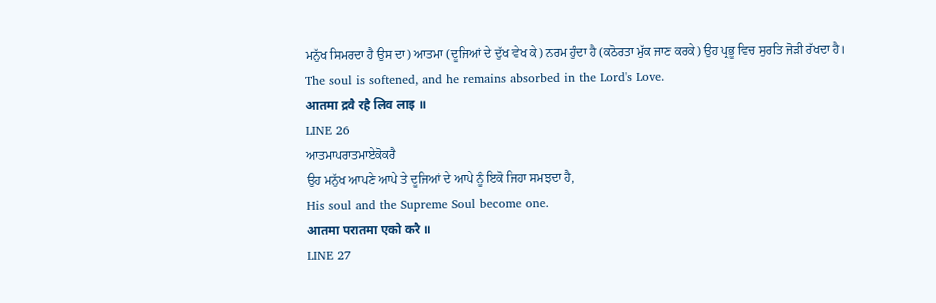ਮਨੁੱਖ ਸਿਮਰਦਾ ਹੈ ਉਸ ਦਾ) ਆਤਮਾ (ਦੂਜਿਆਂ ਦੇ ਦੁੱਖ ਵੇਖ ਕੇ) ਨਰਮ ਹੁੰਦਾ ਹੈ (ਕਠੋਰਤਾ ਮੁੱਕ ਜਾਣ ਕਰਕੇ) ਉਹ ਪ੍ਰਭੂ ਵਿਚ ਸੁਰਤਿ ਜੋੜੀ ਰੱਖਦਾ ਹੈ।
The soul is softened, and he remains absorbed in the Lord's Love.
आतमा द्रवै रहै लिव लाइ ॥
LINE 26
ਆਤਮਾਪਰਾਤਮਾਏਕੋਕਰੈ
ਉਹ ਮਨੁੱਖ ਆਪਣੇ ਆਪੇ ਤੇ ਦੂਜਿਆਂ ਦੇ ਆਪੇ ਨੂੰ ਇਕੋ ਜਿਹਾ ਸਮਝਦਾ ਹੈ,
His soul and the Supreme Soul become one.
आतमा परातमा एको करै ॥
LINE 27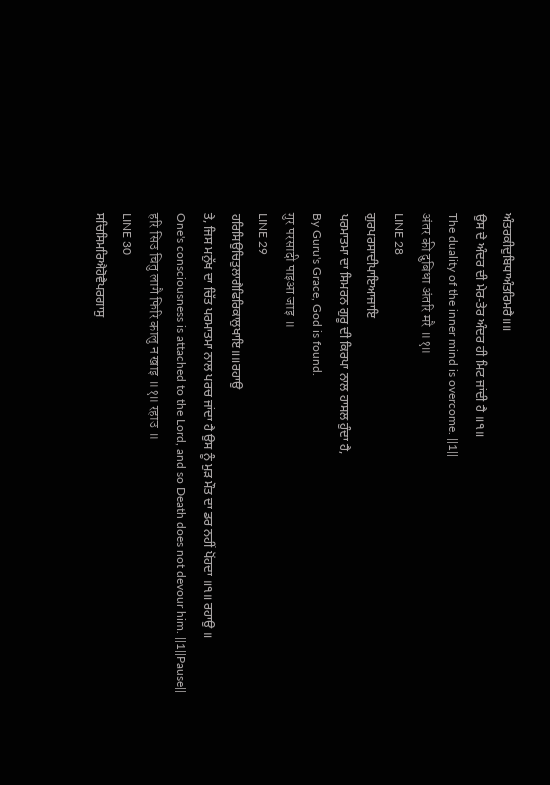ਅੰਤਰਕੀਦੁਬਿਧਾਅੰਤਰਿਮਰੈ॥॥
ਉਸ ਦੇ ਅੰਦਰ ਦੀ ਮੇਰ-ਤੇਰ ਅੰਦਰ ਹੀ ਮਿਟ ਜਾਂਦੀ ਹੈ ॥੧॥
The duality of the inner mind is overcome. ||1||
अंतर की दुबिधा अंतरि मरै ॥१॥
LINE 28
ਗੁਰਪਰਸਾਦੀਪਾਇਆਜਾਇ
ਪਰਮਾਤਮਾ ਦਾ ਸਿਮਰਨ ਗੁਰੂ ਦੀ ਕਿਰਪਾ ਨਾਲ ਹਾਸਲ ਹੁੰਦਾ ਹੈ,
By Guru's Grace, God is found.
गुर परसादी पाइआ जाइ ॥
LINE 29
ਹਰਿਸਿਉਚਿਤੁਲਾਗੈਫਿਰਿਕਾਲੁਖਾਇ॥॥ਰਹਾਉ
ਤੇ, ਜਿਸ ਮਨੁੱਖ ਦਾ ਚਿੱਤ ਪਰਮਾਤਮਾ ਨਾਲ ਪਰਚ ਜਾਂਦਾ ਹੈ ਉਸ ਨੂੰ ਮੁੜ ਮੌਤ ਦਾ ਡਰ ਨਹੀਂ ਪੋਂਹਦਾ ॥੧॥ ਰਹਾਉ ॥
One's consciousness is attached to the Lord, and so Death does not devour him. ||1||Pause||
हरि सिउ चितु लागै फिरि कालु न खाइ ॥१॥ रहाउ ॥
LINE 30
ਸਚਿਸਿਮਰਿਐਹੋਵੈਪਰਗਾਸੁ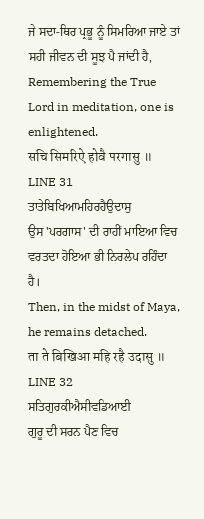ਜੇ ਸਦਾ-ਥਿਰ ਪ੍ਰਭੂ ਨੂੰ ਸਿਮਰਿਆ ਜਾਏ ਤਾਂ ਸਹੀ ਜੀਵਨ ਦੀ ਸੂਝ ਪੈ ਜਾਂਦੀ ਹੈ,
Remembering the True Lord in meditation, one is enlightened.
सचि सिमरिऐ होवै परगासु ॥
LINE 31
ਤਾਤੇਬਿਖਿਆਮਹਿਰਹੈਉਦਾਸੁ
ਉਸ 'ਪਰਗਾਸ' ਦੀ ਰਾਹੀਂ ਮਾਇਆ ਵਿਚ ਵਰਤਦਾ ਹੋਇਆ ਭੀ ਨਿਰਲੇਪ ਰਹਿੰਦਾ ਹੈ।
Then, in the midst of Maya, he remains detached.
ता ते बिखिआ महि रहै उदासु ॥
LINE 32
ਸਤਿਗੁਰਕੀਐਸੀਵਡਿਆਈ
ਗੁਰੂ ਦੀ ਸਰਨ ਪੈਣ ਵਿਚ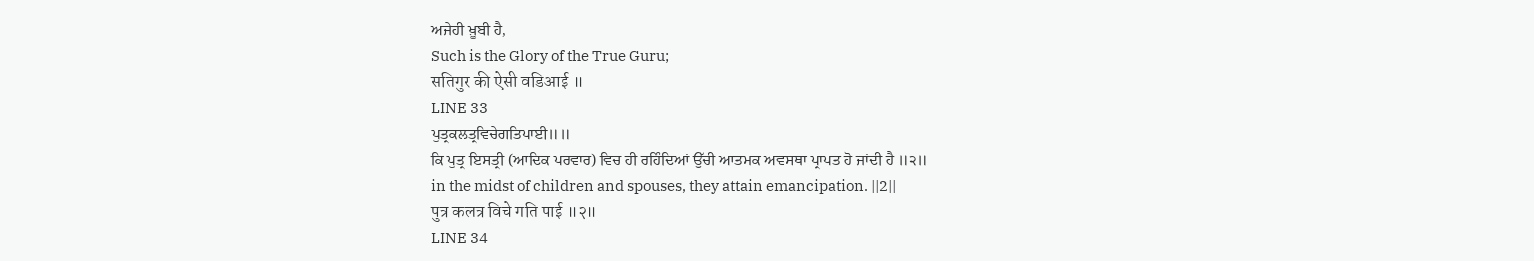ਅਜੇਹੀ ਖ਼ੂਬੀ ਹੈ,
Such is the Glory of the True Guru;
सतिगुर की ऐसी वडिआई ॥
LINE 33
ਪੁਤ੍ਰਕਲਤ੍ਰਵਿਚੇਗਤਿਪਾਈ॥॥
ਕਿ ਪੁਤ੍ਰ ਇਸਤ੍ਰੀ (ਆਦਿਕ ਪਰਵਾਰ) ਵਿਚ ਹੀ ਰਹਿੰਦਿਆਂ ਉੱਚੀ ਆਤਮਕ ਅਵਸਥਾ ਪ੍ਰਾਪਤ ਹੋ ਜਾਂਦੀ ਹੈ ॥੨॥
in the midst of children and spouses, they attain emancipation. ||2||
पुत्र कलत्र विचे गति पाई ॥२॥
LINE 34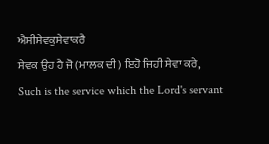ਐਸੀਸੇਵਕੁਸੇਵਾਕਰੈ
ਸੇਵਕ ਉਹ ਹੈ ਜੋ (ਮਾਲਕ ਦੀ) ਇਹੋ ਜਿਹੀ ਸੇਵਾ ਕਰੇ,
Such is the service which the Lord's servant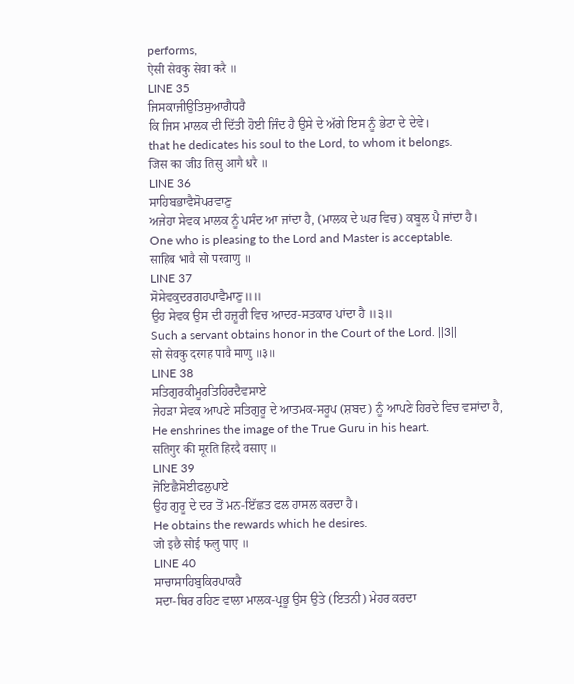performs,
ऐसी सेवकु सेवा करै ॥
LINE 35
ਜਿਸਕਾਜੀਉਤਿਸੁਆਗੈਧਰੈ
ਕਿ ਜਿਸ ਮਾਲਕ ਦੀ ਦਿੱਤੀ ਹੋਈ ਜਿੰਦ ਹੈ ਉਸੇ ਦੇ ਅੱਗੇ ਇਸ ਨੂੰ ਭੇਟਾ ਦੇ ਦੇਵੇ।
that he dedicates his soul to the Lord, to whom it belongs.
जिस का जीउ तिसु आगै धरै ॥
LINE 36
ਸਾਹਿਬਭਾਵੈਸੋਪਰਵਾਣੁ
ਅਜੇਹਾ ਸੇਵਕ ਮਾਲਕ ਨੂੰ ਪਸੰਦ ਆ ਜਾਂਦਾ ਹੈ, (ਮਾਲਕ ਦੇ ਘਰ ਵਿਚ) ਕਬੂਲ ਪੈ ਜਾਂਦਾ ਹੈ।
One who is pleasing to the Lord and Master is acceptable.
साहिब भावै सो परवाणु ॥
LINE 37
ਸੋਸੇਵਕੁਦਰਗਹਪਾਵੈਮਾਣੁ॥॥
ਉਹ ਸੇਵਕ ਉਸ ਦੀ ਹਜ਼ੂਰੀ ਵਿਚ ਆਦਰ-ਸਤਕਾਰ ਪਾਂਦਾ ਹੈ ॥੩॥
Such a servant obtains honor in the Court of the Lord. ||3||
सो सेवकु दरगह पावै माणु ॥३॥
LINE 38
ਸਤਿਗੁਰਕੀਮੂਰਤਿਹਿਰਦੈਵਸਾਏ
ਜੇਹੜਾ ਸੇਵਕ ਆਪਣੇ ਸਤਿਗੁਰੂ ਦੇ ਆਤਮਕ-ਸਰੂਪ (ਸ਼ਬਦ) ਨੂੰ ਆਪਣੇ ਹਿਰਦੇ ਵਿਚ ਵਸਾਂਦਾ ਹੈ,
He enshrines the image of the True Guru in his heart.
सतिगुर की मूरति हिरदै वसाए ॥
LINE 39
ਜੋਇਛੈਸੋਈਫਲੁਪਾਏ
ਉਹ ਗੁਰੂ ਦੇ ਦਰ ਤੋਂ ਮਨ-ਇੱਛਤ ਫਲ ਹਾਸਲ ਕਰਦਾ ਹੈ।
He obtains the rewards which he desires.
जो इछै सोई फलु पाए ॥
LINE 40
ਸਾਚਾਸਾਹਿਬੁਕਿਰਪਾਕਰੈ
ਸਦਾ-ਥਿਰ ਰਹਿਣ ਵਾਲਾ ਮਾਲਕ-ਪ੍ਰਭੂ ਉਸ ਉਤੇ (ਇਤਨੀ) ਮੇਹਰ ਕਰਦਾ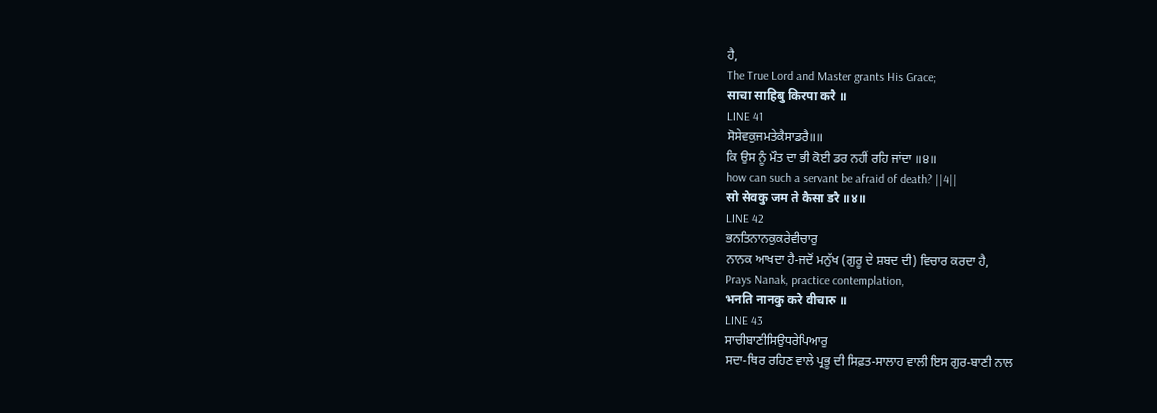ਹੈ,
The True Lord and Master grants His Grace;
साचा साहिबु किरपा करै ॥
LINE 41
ਸੋਸੇਵਕੁਜਮਤੇਕੈਸਾਡਰੈ॥॥
ਕਿ ਉਸ ਨੂੰ ਮੌਤ ਦਾ ਭੀ ਕੋਈ ਡਰ ਨਹੀਂ ਰਹਿ ਜਾਂਦਾ ॥੪॥
how can such a servant be afraid of death? ||4||
सो सेवकु जम ते कैसा डरै ॥४॥
LINE 42
ਭਨਤਿਨਾਨਕੁਕਰੇਵੀਚਾਰੁ
ਨਾਨਕ ਆਖਦਾ ਹੈ-ਜਦੋਂ ਮਨੁੱਖ (ਗੁਰੂ ਦੇ ਸ਼ਬਦ ਦੀ) ਵਿਚਾਰ ਕਰਦਾ ਹੈ,
Prays Nanak, practice contemplation,
भनति नानकु करे वीचारु ॥
LINE 43
ਸਾਚੀਬਾਣੀਸਿਉਧਰੇਪਿਆਰੁ
ਸਦਾ-ਥਿਰ ਰਹਿਣ ਵਾਲੇ ਪ੍ਰਭੂ ਦੀ ਸਿਫ਼ਤ-ਸਾਲਾਹ ਵਾਲੀ ਇਸ ਗੁਰ-ਬਾਣੀ ਨਾਲ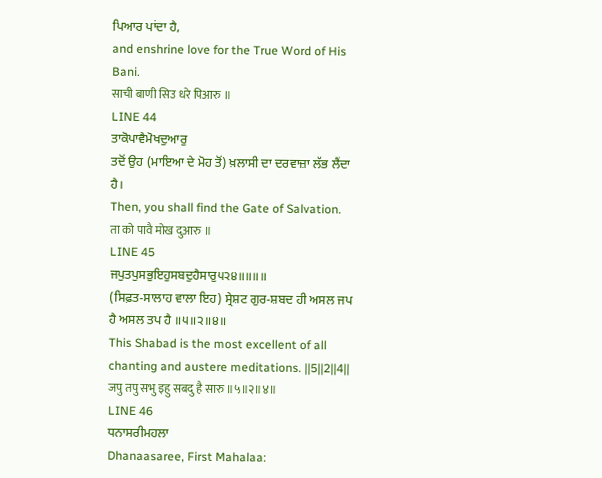ਪਿਆਰ ਪਾਂਦਾ ਹੈ,
and enshrine love for the True Word of His Bani.
साची बाणी सिउ धरे पिआरु ॥
LINE 44
ਤਾਕੋਪਾਵੈਮੋਖਦੁਆਰੁ
ਤਦੋਂ ਉਹ (ਮਾਇਆ ਦੇ ਮੋਹ ਤੋਂ) ਖ਼ਲਾਸੀ ਦਾ ਦਰਵਾਜ਼ਾ ਲੱਭ ਲੈਂਦਾ ਹੈ।
Then, you shall find the Gate of Salvation.
ता को पावै मोख दुआरु ॥
LINE 45
ਜਪੁਤਪੁਸਭੁਇਹੁਸਬਦੁਹੈਸਾਰੁ੫੨੪॥॥॥॥
(ਸਿਫ਼ਤ-ਸਾਲਾਹ ਵਾਲਾ ਇਹ) ਸ੍ਰੇਸ਼ਟ ਗੁਰ-ਸ਼ਬਦ ਹੀ ਅਸਲ ਜਪ ਹੈ ਅਸਲ ਤਪ ਹੈ ॥੫॥੨॥੪॥
This Shabad is the most excellent of all chanting and austere meditations. ||5||2||4||
जपु तपु सभु इहु सबदु है सारु ॥५॥२॥४॥
LINE 46
ਧਨਾਸਰੀਮਹਲਾ
Dhanaasaree, First Mahalaa: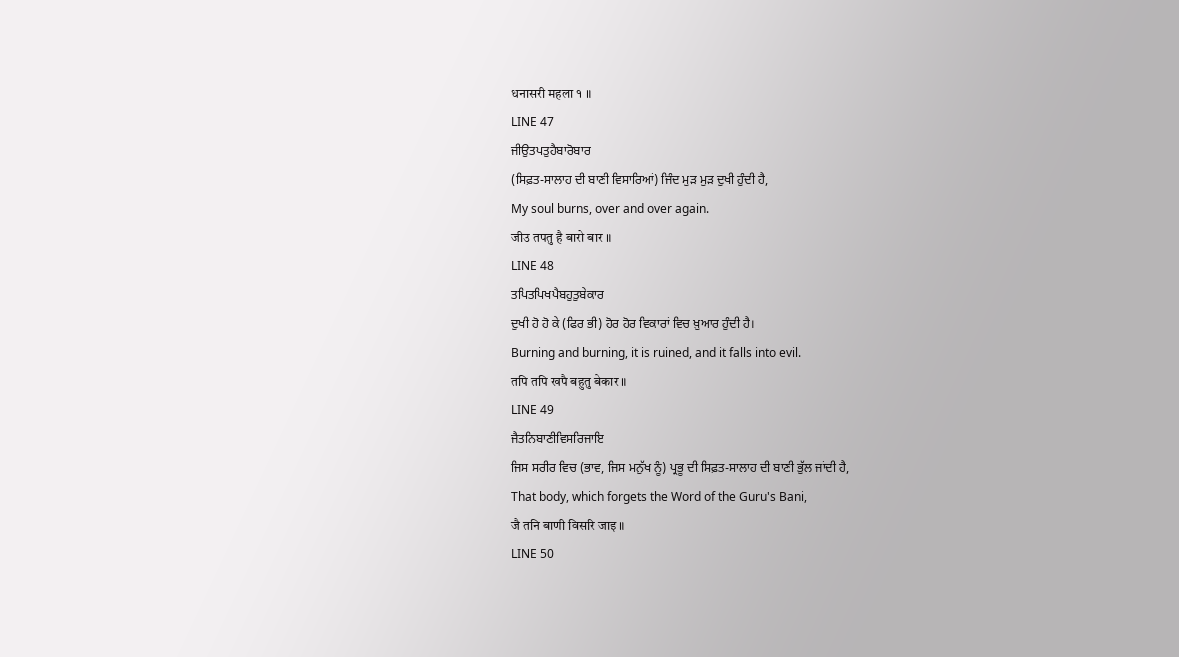धनासरी महला १ ॥
LINE 47
ਜੀਉਤਪਤੁਹੈਬਾਰੋਬਾਰ
(ਸਿਫ਼ਤ-ਸਾਲਾਹ ਦੀ ਬਾਣੀ ਵਿਸਾਰਿਆਂ) ਜਿੰਦ ਮੁੜ ਮੁੜ ਦੁਖੀ ਹੁੰਦੀ ਹੈ,
My soul burns, over and over again.
जीउ तपतु है बारो बार ॥
LINE 48
ਤਪਿਤਪਿਖਪੈਬਹੁਤੁਬੇਕਾਰ
ਦੁਖੀ ਹੋ ਹੋ ਕੇ (ਫਿਰ ਭੀ) ਹੋਰ ਹੋਰ ਵਿਕਾਰਾਂ ਵਿਚ ਖ਼ੁਆਰ ਹੁੰਦੀ ਹੈ।
Burning and burning, it is ruined, and it falls into evil.
तपि तपि खपै बहुतु बेकार ॥
LINE 49
ਜੈਤਨਿਬਾਣੀਵਿਸਰਿਜਾਇ
ਜਿਸ ਸਰੀਰ ਵਿਚ (ਭਾਵ, ਜਿਸ ਮਨੁੱਖ ਨੂੰ) ਪ੍ਰਭੂ ਦੀ ਸਿਫ਼ਤ-ਸਾਲਾਹ ਦੀ ਬਾਣੀ ਭੁੱਲ ਜਾਂਦੀ ਹੈ,
That body, which forgets the Word of the Guru's Bani,
जै तनि बाणी विसरि जाइ ॥
LINE 50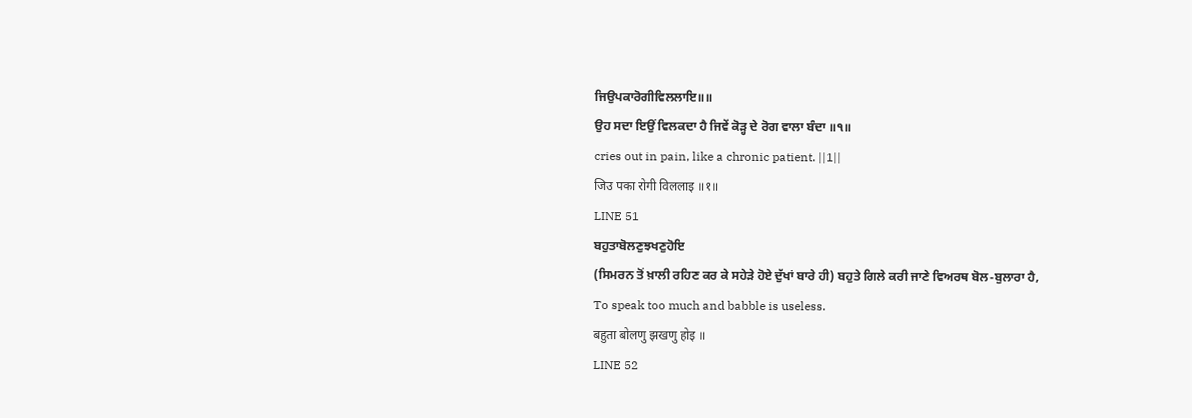ਜਿਉਪਕਾਰੋਗੀਵਿਲਲਾਇ॥॥
ਉਹ ਸਦਾ ਇਉਂ ਵਿਲਕਦਾ ਹੈ ਜਿਵੇਂ ਕੋੜ੍ਹ ਦੇ ਰੋਗ ਵਾਲਾ ਬੰਦਾ ॥੧॥
cries out in pain, like a chronic patient. ||1||
जिउ पका रोगी विललाइ ॥१॥
LINE 51
ਬਹੁਤਾਬੋਲਣੁਝਖਣੁਹੋਇ
(ਸਿਮਰਨ ਤੋਂ ਖ਼ਾਲੀ ਰਹਿਣ ਕਰ ਕੇ ਸਹੇੜੇ ਹੋਏ ਦੁੱਖਾਂ ਬਾਰੇ ਹੀ) ਬਹੁਤੇ ਗਿਲੇ ਕਰੀ ਜਾਣੇ ਵਿਅਰਥ ਬੋਲ-ਬੁਲਾਰਾ ਹੈ,
To speak too much and babble is useless.
बहुता बोलणु झखणु होइ ॥
LINE 52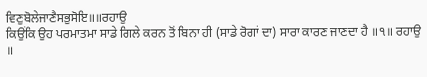ਵਿਣੁਬੋਲੇਜਾਣੈਸਭੁਸੋਇ॥॥ਰਹਾਉ
ਕਿਉਂਕਿ ਉਹ ਪਰਮਾਤਮਾ ਸਾਡੇ ਗਿਲੇ ਕਰਨ ਤੋਂ ਬਿਨਾ ਹੀ (ਸਾਡੇ ਰੋਗਾਂ ਦਾ) ਸਾਰਾ ਕਾਰਣ ਜਾਣਦਾ ਹੈ ॥੧॥ ਰਹਾਉ ॥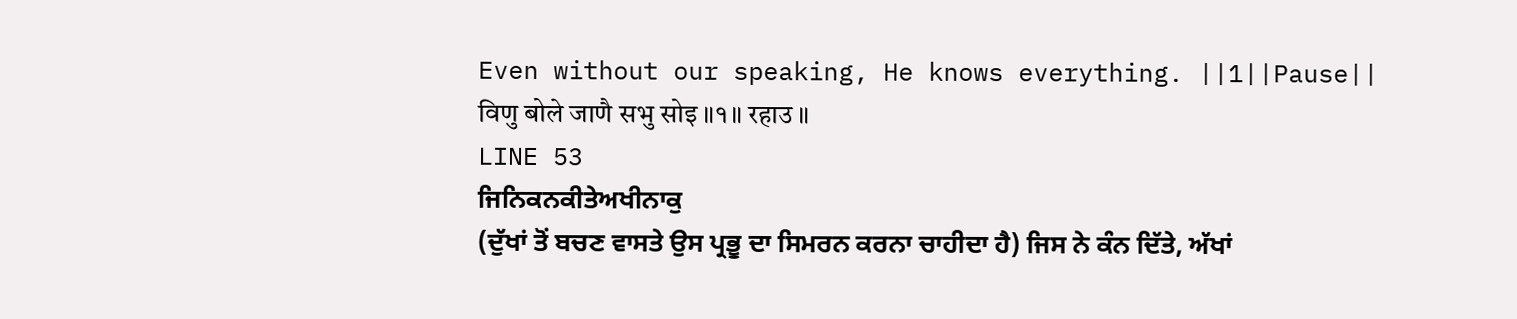Even without our speaking, He knows everything. ||1||Pause||
विणु बोले जाणै सभु सोइ ॥१॥ रहाउ ॥
LINE 53
ਜਿਨਿਕਨਕੀਤੇਅਖੀਨਾਕੁ
(ਦੁੱਖਾਂ ਤੋਂ ਬਚਣ ਵਾਸਤੇ ਉਸ ਪ੍ਰਭੂ ਦਾ ਸਿਮਰਨ ਕਰਨਾ ਚਾਹੀਦਾ ਹੈ) ਜਿਸ ਨੇ ਕੰਨ ਦਿੱਤੇ, ਅੱਖਾਂ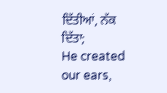ਦਿੱਤੀਆਂ, ਨੱਕ ਦਿੱਤਾ;
He created our ears,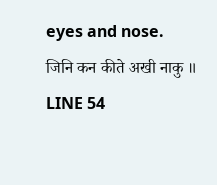eyes and nose.
जिनि कन कीते अखी नाकु ॥
LINE 54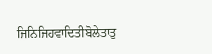ਜਿਨਿਜਿਹਵਾਦਿਤੀਬੋਲੇਤਾਤੁ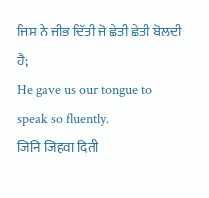ਜਿਸ ਨੇ ਜੀਭ ਦਿੱਤੀ ਜੋ ਛੇਤੀ ਛੇਤੀ ਬੋਲਦੀ ਹੈ;
He gave us our tongue to speak so fluently.
जिनि जिहवा दिती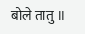बोले तातु ॥